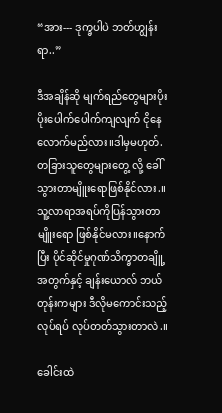“အား--- ဒုက္ခပါပဲ ဘတ်ဟျွန်းရာ..”

ဒီအချိန်ဆို မျက်ရည်တွေများပိုးပိုးပေါက်ပေါက်ကျလျက် ငိုနေလောက်မည်လား။ဒါမှမဟုတ်. တခြားသူတွေများတွေ့ လို့ ခေါ် သွားတာမျိူးရောဖြစ်နိုင်လား.။သူ့လာရာအရပ်ကိုပြန်သွားတာမျိူးရော ဖြစ်နိုင်မလား။နောက်ပြီး ပိုင်ဆိုင်မှုဂုဏ်သိက္ခာတချိူ့ အတွက်နှင့် ချန်းယောလ် ဘယ်တုန်းကများ ဒီလိုမကောင်းသည့်လုပ်ရပ် လုပ်တတ်သွားတာလဲ.။

ခေါင်းထဲ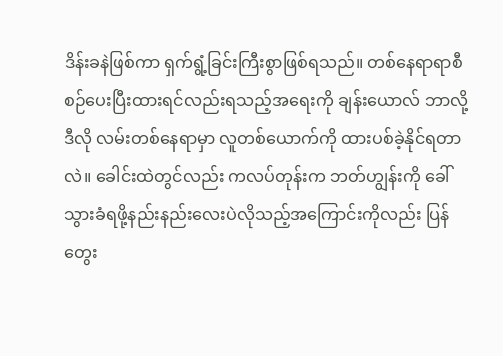ဒိန်းခနဲဖြစ်ကာ ရှက်ရွံ့ခြင်းကြီးစွာဖြစ်ရသည်။ တစ်နေရာရာစီစဉ်ပေးပြီးထားရင်လည်းရသည့်အရေးကို ချန်းယောလ် ဘာလို့ ဒီလို လမ်းတစ်နေရာမှာ လူတစ်ယောက်ကို ထားပစ်ခဲ့နိုင်ရတာလဲ။ ခေါင်းထဲတွင်လည်း ကလပ်တုန်းက ဘတ်ဟျွန်းကို ခေါ်သွားခံရဖို့နည်းနည်းလေးပဲလိုသည့်အကြောင်းကိုလည်း ပြန်တွေး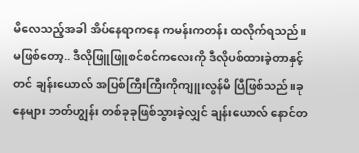မိလေသည့်အခါ အိပ်နေရာကနေ ကမန်းကတန်း ထလိုက်ရသည်။မဖြစ်တော့.. ဒီလိုဖြူဖြူစင်စင်ကလေးကို ဒီလိုပစ်ထားခဲ့တာနှင့်တင် ချန်းယောလ် အပြစ်ကြီးကြီးကိုကျူးလွန်မိ ပြီဖြစ်သည်။ခုနေများ ဘတ်ဟျွန်း တစ်ခုခုဖြစ်သွားခဲ့လျှင် ချန်းယောလ် နောင်တ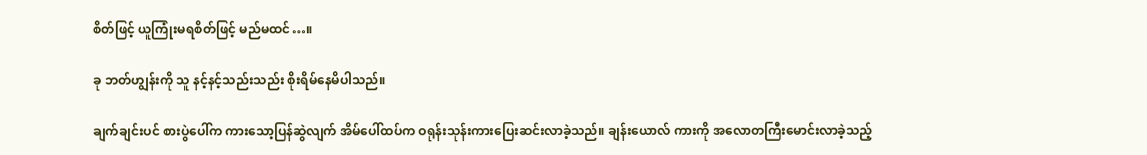စိတ်ဖြင့် ယူကြုံးမရစိတ်ဖြင့် မည်မထင်…။

ခု ဘတ်ဟျွန်းကို သူ နင့်နင့်သည်းသည်း စိုးရိမ်နေမိပါသည်။

ချက်ချင်းပင် စားပွဲပေါ်က ကားသော့ပြန်ဆွဲလျက် အိမ်ပေါ်ထပ်က ဝရုန်းသုန်းကားပြေးဆင်းလာခဲ့သည်။ ချန်းယောလ် ကားကို အလောတကြီးမောင်းလာခဲ့သည့်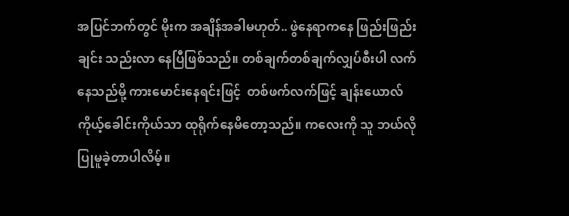အပြင်ဘက်တွင် မိုးက အချိန်အခါမဟုတ်.. ဖွဲနေရာကနေ ဖြည်းဖြည်း ချင်း သည်းလာ နေပြီဖြစ်သည်။ တစ်ချက်တစ်ချက်လျှပ်စီးပါ လက်နေသည်မို့ ကားမောင်းနေရင်းဖြင့်  တစ်ဖက်လက်ဖြင့် ချန်းယောလ် ကိုယ့်ခေါင်းကိုယ်သာ ထုရိုက်နေမိတော့သည်။ ကလေးကို သူ ဘယ်လိုပြုမူခဲ့တာပါလိမ့်။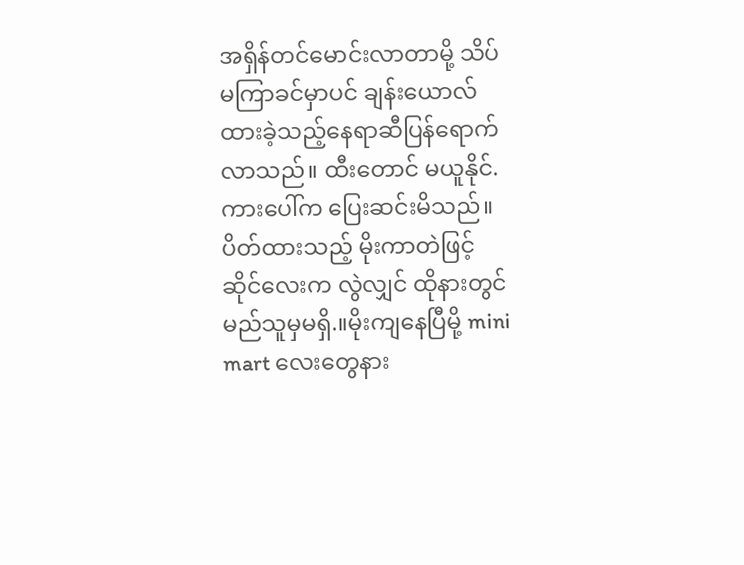အရှိန်တင်မောင်းလာတာမို့ သိပ်မကြာခင်မှာပင် ချန်းယောလ် ထားခဲ့သည့်နေရာဆီပြန်ရောက်လာသည်။ ထီးတောင် မယူနိုင်. ကားပေါ်က ပြေးဆင်းမိသည်။ ပိတ်ထားသည့် မိုးကာတဲဖြင့် ဆိုင်လေးက လွဲလျှင် ထိုနားတွင် မည်သူမှမရှိ.။မိုးကျနေပြီမို့ mini mart လေးတွေနား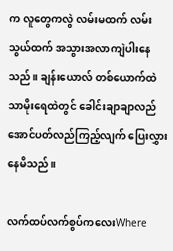က လူတွေကလွဲ လမ်းမထက် လမ်းသွယ်ထက် အသွားအလာကျဲပါးနေသည်။ ချန်းယောလ် တစ်ယောက်ထဲ သာမိုးရေထဲတွင် ခေါင်းချာချာလည်အောင်ပတ်လည်ကြည့်လျက် ပြေးလွှားနေမိသည်။

လက်ထပ်လက်စွပ်ကလေးWhere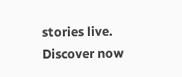stories live. Discover now